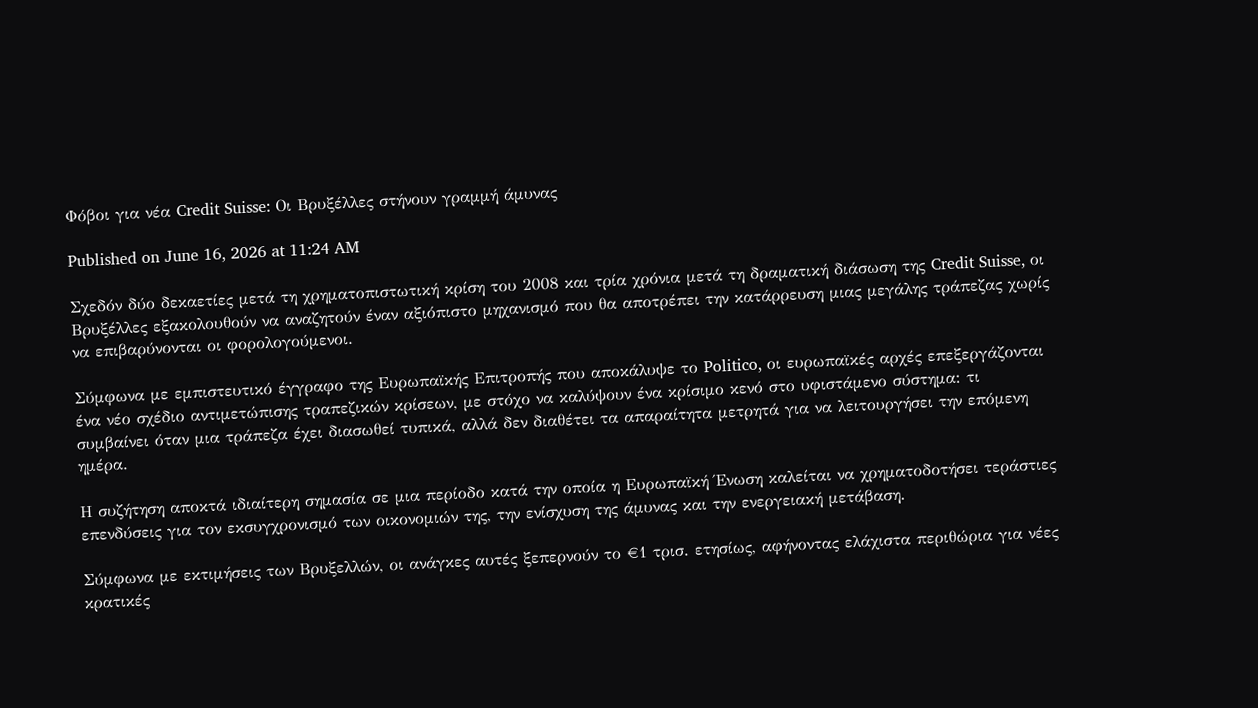Φόβοι για νέα Credit Suisse: Οι Βρυξέλλες στήνουν γραμμή άμυνας

Published on June 16, 2026 at 11:24 AM

Σχεδόν δύο δεκαετίες μετά τη χρηματοπιστωτική κρίση του 2008 και τρία χρόνια μετά τη δραματική διάσωση της Credit Suisse, οι Βρυξέλλες εξακολουθούν να αναζητούν έναν αξιόπιστο μηχανισμό που θα αποτρέπει την κατάρρευση μιας μεγάλης τράπεζας χωρίς να επιβαρύνονται οι φορολογούμενοι.

Σύμφωνα με εμπιστευτικό έγγραφο της Ευρωπαϊκής Επιτροπής που αποκάλυψε το Politico, οι ευρωπαϊκές αρχές επεξεργάζονται ένα νέο σχέδιο αντιμετώπισης τραπεζικών κρίσεων, με στόχο να καλύψουν ένα κρίσιμο κενό στο υφιστάμενο σύστημα: τι συμβαίνει όταν μια τράπεζα έχει διασωθεί τυπικά, αλλά δεν διαθέτει τα απαραίτητα μετρητά για να λειτουργήσει την επόμενη ημέρα.

Η συζήτηση αποκτά ιδιαίτερη σημασία σε μια περίοδο κατά την οποία η Ευρωπαϊκή Ένωση καλείται να χρηματοδοτήσει τεράστιες επενδύσεις για τον εκσυγχρονισμό των οικονομιών της, την ενίσχυση της άμυνας και την ενεργειακή μετάβαση.

Σύμφωνα με εκτιμήσεις των Βρυξελλών, οι ανάγκες αυτές ξεπερνούν το €1 τρισ. ετησίως, αφήνοντας ελάχιστα περιθώρια για νέες κρατικές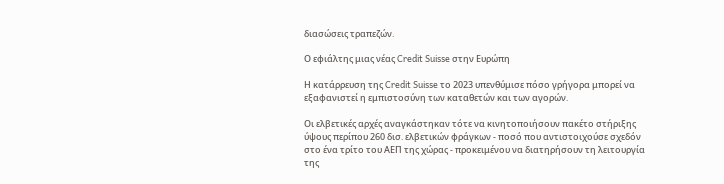διασώσεις τραπεζών.

Ο εφιάλτης μιας νέας Credit Suisse στην Ευρώπη

Η κατάρρευση της Credit Suisse το 2023 υπενθύμισε πόσο γρήγορα μπορεί να εξαφανιστεί η εμπιστοσύνη των καταθετών και των αγορών.

Οι ελβετικές αρχές αναγκάστηκαν τότε να κινητοποιήσουν πακέτο στήριξης ύψους περίπου 260 δισ. ελβετικών φράγκων - ποσό που αντιστοιχούσε σχεδόν στο ένα τρίτο του ΑΕΠ της χώρας - προκειμένου να διατηρήσουν τη λειτουργία της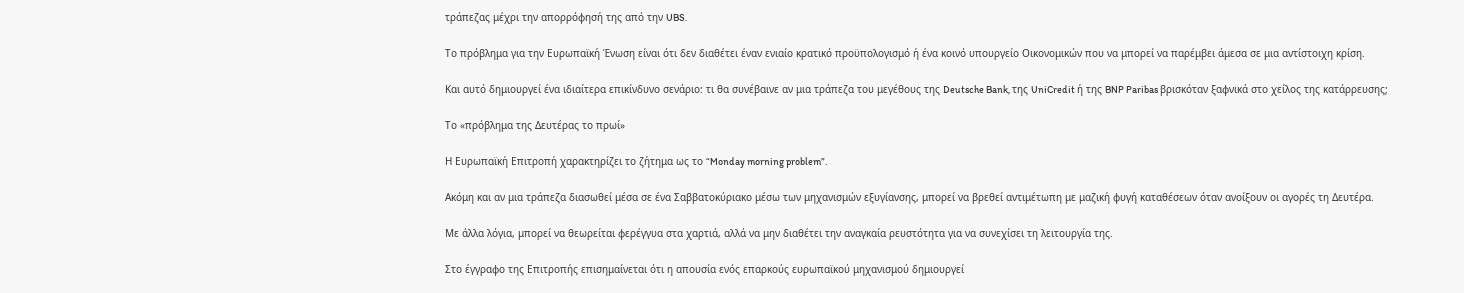τράπεζας μέχρι την απορρόφησή της από την UBS.

Το πρόβλημα για την Ευρωπαϊκή Ένωση είναι ότι δεν διαθέτει έναν ενιαίο κρατικό προϋπολογισμό ή ένα κοινό υπουργείο Οικονομικών που να μπορεί να παρέμβει άμεσα σε μια αντίστοιχη κρίση.

Και αυτό δημιουργεί ένα ιδιαίτερα επικίνδυνο σενάριο: τι θα συνέβαινε αν μια τράπεζα του μεγέθους της Deutsche Bank, της UniCredit ή της BNP Paribas βρισκόταν ξαφνικά στο χείλος της κατάρρευσης;

Το «πρόβλημα της Δευτέρας το πρωί»

Η Ευρωπαϊκή Επιτροπή χαρακτηρίζει το ζήτημα ως το “Monday morning problem”.

Ακόμη και αν μια τράπεζα διασωθεί μέσα σε ένα Σαββατοκύριακο μέσω των μηχανισμών εξυγίανσης, μπορεί να βρεθεί αντιμέτωπη με μαζική φυγή καταθέσεων όταν ανοίξουν οι αγορές τη Δευτέρα.

Με άλλα λόγια, μπορεί να θεωρείται φερέγγυα στα χαρτιά, αλλά να μην διαθέτει την αναγκαία ρευστότητα για να συνεχίσει τη λειτουργία της.

Στο έγγραφο της Επιτροπής επισημαίνεται ότι η απουσία ενός επαρκούς ευρωπαϊκού μηχανισμού δημιουργεί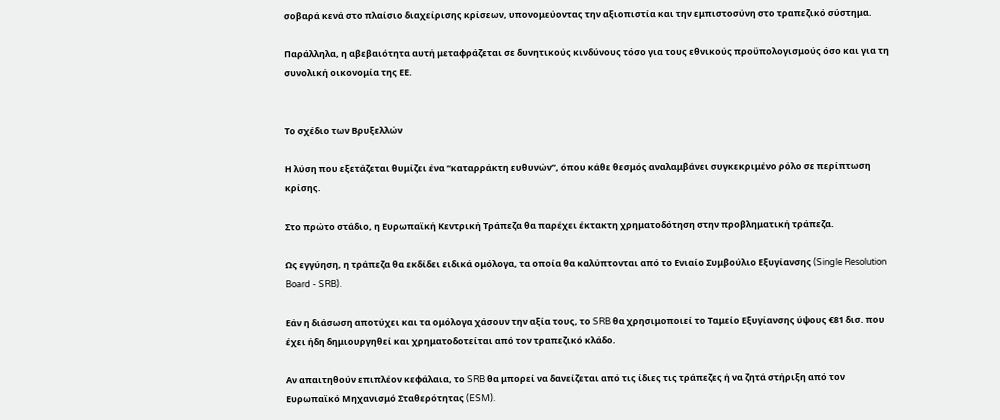σοβαρά κενά στο πλαίσιο διαχείρισης κρίσεων, υπονομεύοντας την αξιοπιστία και την εμπιστοσύνη στο τραπεζικό σύστημα.

Παράλληλα, η αβεβαιότητα αυτή μεταφράζεται σε δυνητικούς κινδύνους τόσο για τους εθνικούς προϋπολογισμούς όσο και για τη συνολική οικονομία της ΕΕ.


Το σχέδιο των Βρυξελλών

Η λύση που εξετάζεται θυμίζει ένα “καταρράκτη ευθυνών”, όπου κάθε θεσμός αναλαμβάνει συγκεκριμένο ρόλο σε περίπτωση κρίσης.

Στο πρώτο στάδιο, η Ευρωπαϊκή Κεντρική Τράπεζα θα παρέχει έκτακτη χρηματοδότηση στην προβληματική τράπεζα.

Ως εγγύηση, η τράπεζα θα εκδίδει ειδικά ομόλογα, τα οποία θα καλύπτονται από το Ενιαίο Συμβούλιο Εξυγίανσης (Single Resolution Board - SRB).

Εάν η διάσωση αποτύχει και τα ομόλογα χάσουν την αξία τους, το SRB θα χρησιμοποιεί το Ταμείο Εξυγίανσης ύψους €81 δισ. που έχει ήδη δημιουργηθεί και χρηματοδοτείται από τον τραπεζικό κλάδο.

Αν απαιτηθούν επιπλέον κεφάλαια, το SRB θα μπορεί να δανείζεται από τις ίδιες τις τράπεζες ή να ζητά στήριξη από τον Ευρωπαϊκό Μηχανισμό Σταθερότητας (ESM).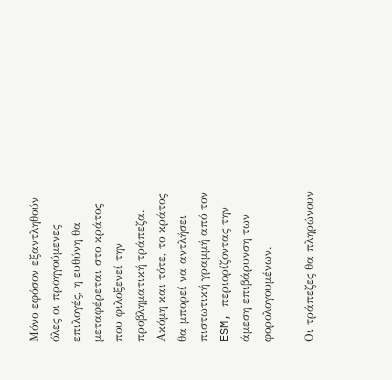Μόνο εφόσον εξαντληθούν όλες οι προηγούμενες επιλογές, η ευθύνη θα μεταφέρεται στο κράτος που φιλοξενεί την προβληματική τράπεζα. Ακόμη και τότε, το κράτος θα μπορεί να αντλήσει πιστωτική γραμμή από τον ESM, περιορίζοντας την άμεση επιβάρυνση των φορολογουμένων.

Οι τράπεζες θα πληρώνουν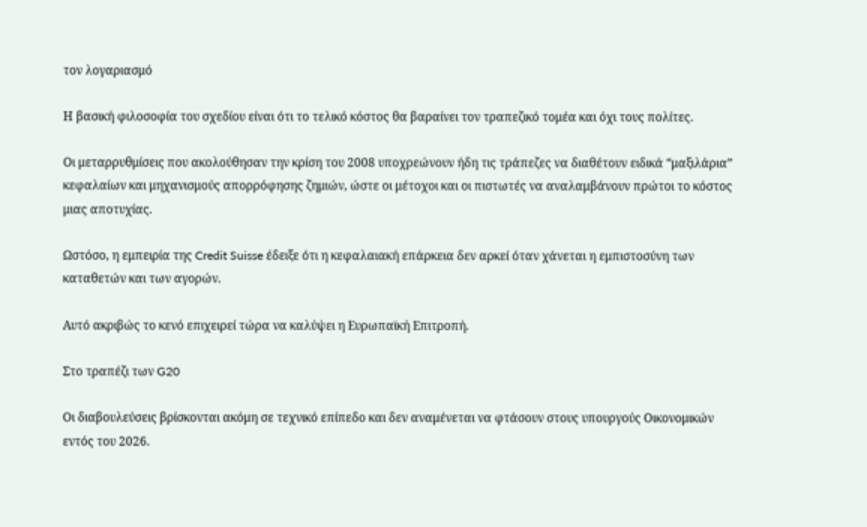τον λογαριασμό

Η βασική φιλοσοφία του σχεδίου είναι ότι το τελικό κόστος θα βαραίνει τον τραπεζικό τομέα και όχι τους πολίτες.

Οι μεταρρυθμίσεις που ακολούθησαν την κρίση του 2008 υποχρεώνουν ήδη τις τράπεζες να διαθέτουν ειδικά “μαξιλάρια” κεφαλαίων και μηχανισμούς απορρόφησης ζημιών, ώστε οι μέτοχοι και οι πιστωτές να αναλαμβάνουν πρώτοι το κόστος μιας αποτυχίας.

Ωστόσο, η εμπειρία της Credit Suisse έδειξε ότι η κεφαλαιακή επάρκεια δεν αρκεί όταν χάνεται η εμπιστοσύνη των καταθετών και των αγορών.

Αυτό ακριβώς το κενό επιχειρεί τώρα να καλύψει η Ευρωπαϊκή Επιτροπή.

Στο τραπέζι των G20

Οι διαβουλεύσεις βρίσκονται ακόμη σε τεχνικό επίπεδο και δεν αναμένεται να φτάσουν στους υπουργούς Οικονομικών εντός του 2026.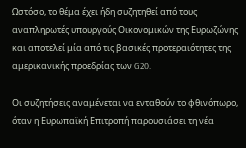Ωστόσο, το θέμα έχει ήδη συζητηθεί από τους αναπληρωτές υπουργούς Οικονομικών της Ευρωζώνης και αποτελεί μία από τις βασικές προτεραιότητες της αμερικανικής προεδρίας των G20.

Οι συζητήσεις αναμένεται να ενταθούν το φθινόπωρο, όταν η Ευρωπαϊκή Επιτροπή παρουσιάσει τη νέα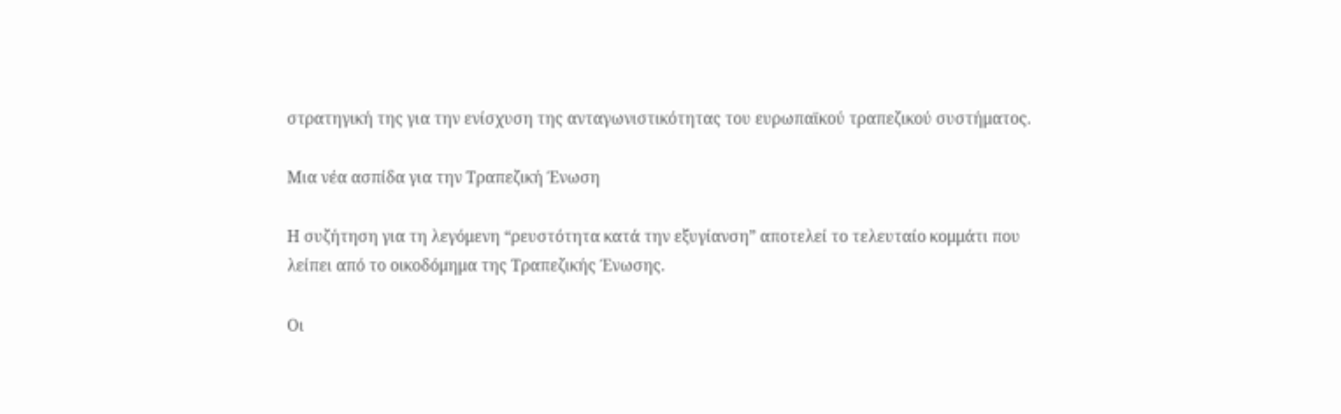στρατηγική της για την ενίσχυση της ανταγωνιστικότητας του ευρωπαϊκού τραπεζικού συστήματος.

Μια νέα ασπίδα για την Τραπεζική Ένωση

Η συζήτηση για τη λεγόμενη “ρευστότητα κατά την εξυγίανση” αποτελεί το τελευταίο κομμάτι που λείπει από το οικοδόμημα της Τραπεζικής Ένωσης.

Οι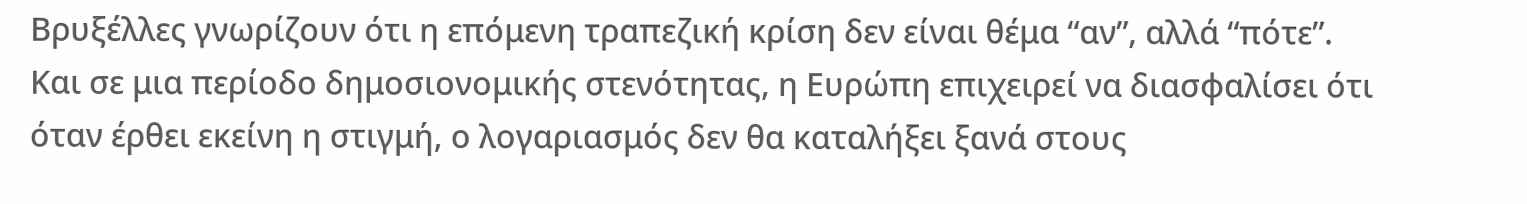Βρυξέλλες γνωρίζουν ότι η επόμενη τραπεζική κρίση δεν είναι θέμα “αν”, αλλά “πότε”. Και σε μια περίοδο δημοσιονομικής στενότητας, η Ευρώπη επιχειρεί να διασφαλίσει ότι όταν έρθει εκείνη η στιγμή, ο λογαριασμός δεν θα καταλήξει ξανά στους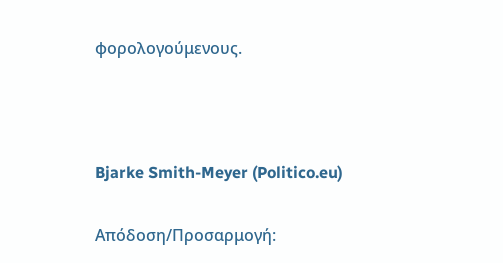φορολογούμενους.



Bjarke Smith-Meyer (Politico.eu)

Απόδοση/Προσαρμογή: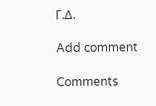Γ.Δ.

Add comment

Comments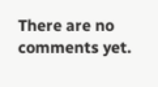There are no comments yet.